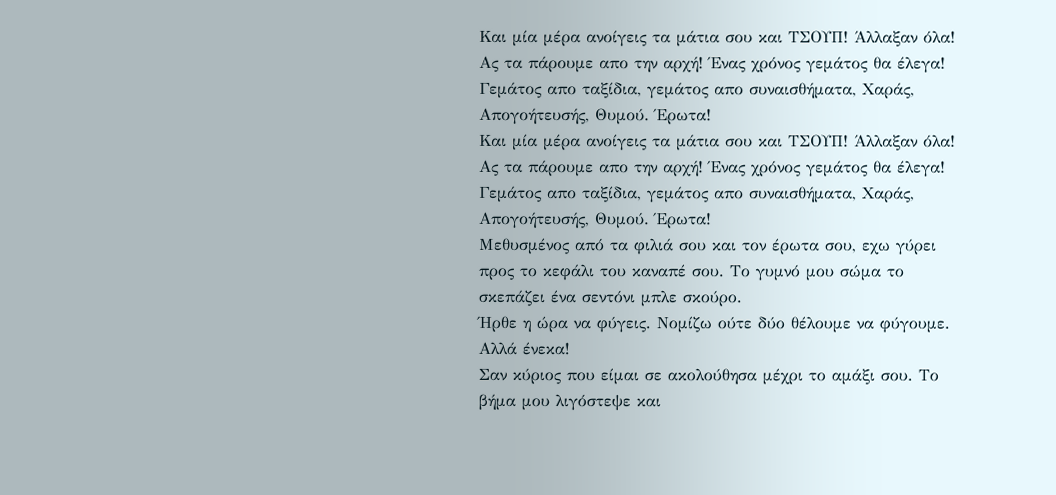Και μία μέρα ανοίγεις τα μάτια σου και ΤΣΟΥΠ! Άλλαξαν όλα!
Ας τα πάρουμε απο την αρχή! Ένας χρόνος γεμάτος θα έλεγα! Γεμάτος απο ταξίδια, γεμάτος απο συναισθήματα, Χαράς, Απογοήτευσής, Θυμού. Έρωτα!
Και μία μέρα ανοίγεις τα μάτια σου και ΤΣΟΥΠ! Άλλαξαν όλα!
Ας τα πάρουμε απο την αρχή! Ένας χρόνος γεμάτος θα έλεγα! Γεμάτος απο ταξίδια, γεμάτος απο συναισθήματα, Χαράς, Απογοήτευσής, Θυμού. Έρωτα!
Μεθυσμένος από τα φιλιά σου και τον έρωτα σου, εχω γύρει προς το κεφάλι του καναπέ σου. Το γυμνό μου σώμα το σκεπάζει ένα σεντόνι μπλε σκούρο.
Ήρθε η ώρα να φύγεις. Νομίζω ούτε δύο θέλουμε να φύγουμε. Αλλά ένεκα!
Σαν κύριος που είμαι σε ακολούθησα μέχρι το αμάξι σου. Το βήμα μου λιγόστεψε και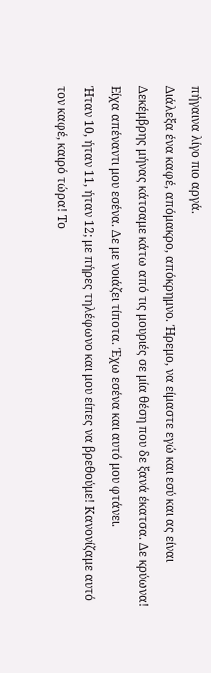πήγαινα λίγο πιο αργά.
Διάλεξα ένα καφέ, απόμακρο, απόκρημνο. Ήρεμο, να είμαστε εγώ και εσύ και ας είναι Δεκέμβρης μήνας κάτσαμε κάτω από τις μουριές σε μία θέση που δε ξανά έκατσα. Δε κρύωνα! Είχα απέναντι μου εσένα. Δε με νοιάζει τίποτα. Έχω εσένα και αυτό μου φτάνει.
Ήταν 10, ήταν 11, ήταν 12; με πήρες τηλέφωνο και μου είπες να βρεθούμε! Κανονίζαμε αυτό τον καφέ, καιρό τώρα! Το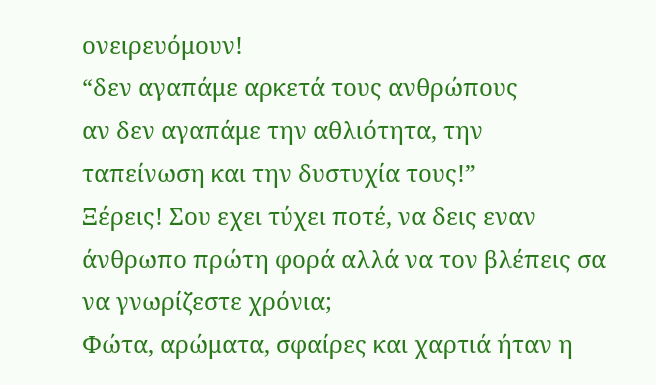ονειρευόμουν!
“δεν αγαπάμε αρκετά τους ανθρώπους
αν δεν αγαπάμε την αθλιότητα, την
ταπείνωση και την δυστυχία τους!”
Ξέρεις! Σου εχει τύχει ποτέ, να δεις εναν άνθρωπο πρώτη φορά αλλά να τον βλέπεις σα να γνωρίζεστε χρόνια;
Φώτα, αρώματα, σφαίρες και χαρτιά ήταν η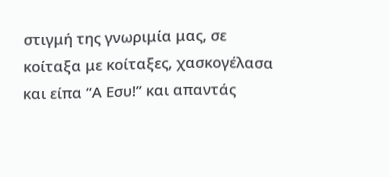στιγμή της γνωριμία μας, σε κοίταξα με κοίταξες, χασκογέλασα και είπα “Α Εσυ!” και απαντάς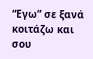“Εγω” σε ξανά κοιτάζω και σου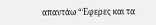απαντάω “Έφερες και τα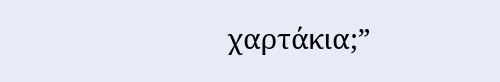χαρτάκια;”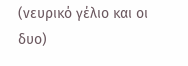(νευρικό γέλιο και οι δυο)